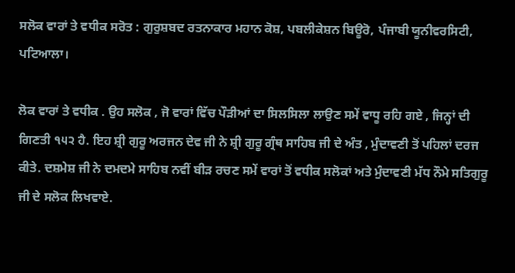ਸਲੋਕ ਵਾਰਾਂ ਤੇ ਵਧੀਕ ਸਰੋਤ : ਗੁਰੁਸ਼ਬਦ ਰਤਨਾਕਾਰ ਮਹਾਨ ਕੋਸ਼, ਪਬਲੀਕੇਸ਼ਨ ਬਿਊਰੋ, ਪੰਜਾਬੀ ਯੂਨੀਵਰਸਿਟੀ, ਪਟਿਆਲਾ।

ਲੋਕ ਵਾਰਾਂ ਤੇ ਵਧੀਕ . ਉਹ ਸਲੋਕ , ਜੋ ਵਾਰਾਂ ਵਿੱਚ ਪੌੜੀਆਂ ਦਾ ਸਿਲਸਿਲਾ ਲਾਉਣ ਸਮੇਂ ਵਾਧੂ ਰਹਿ ਗਏ , ਜਿਨ੍ਹਾਂ ਦੀ ਗਿਣਤੀ ੧੫੨ ਹੈ. ਇਹ ਸ਼੍ਰੀ ਗੁਰੂ ਅਰਜਨ ਦੇਵ ਜੀ ਨੇ ਸ਼੍ਰੀ ਗੁਰੂ ਗ੍ਰੰਥ ਸਾਹਿਬ ਜੀ ਦੇ ਅੰਤ , ਮੁੰਦਾਵਣੀ ਤੋਂ ਪਹਿਲਾਂ ਦਰਜ ਕੀਤੇ. ਦਸ਼ਮੇਸ਼ ਜੀ ਨੇ ਦਮਦਮੇ ਸਾਹਿਬ ਨਵੀਂ ਬੀੜ ਰਚਣ ਸਮੇਂ ਵਾਰਾਂ ਤੋਂ ਵਧੀਕ ਸਲੋਕਾਂ ਅਤੇ ਮੁੰਦਾਵਣੀ ਮੱਧ ਨੌਮੇ ਸਤਿਗੁਰੂ ਜੀ ਦੇ ਸਲੋਕ ਲਿਖਵਾਏ.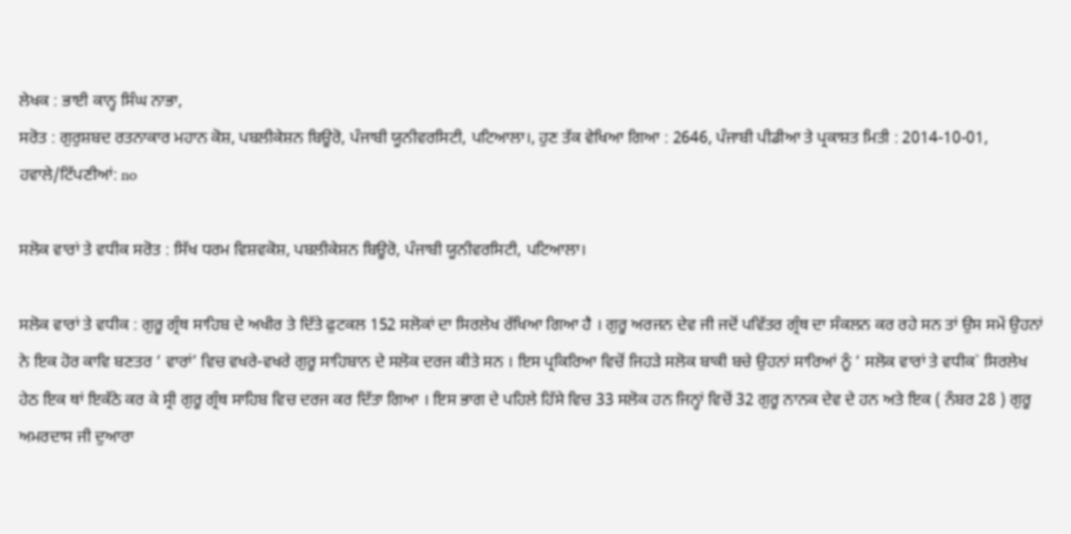ਲੇਖਕ : ਭਾਈ ਕਾਨ੍ਹ ਸਿੰਘ ਨਾਭਾ,
ਸਰੋਤ : ਗੁਰੁਸ਼ਬਦ ਰਤਨਾਕਾਰ ਮਹਾਨ ਕੋਸ਼, ਪਬਲੀਕੇਸ਼ਨ ਬਿਊਰੋ, ਪੰਜਾਬੀ ਯੂਨੀਵਰਸਿਟੀ, ਪਟਿਆਲਾ।, ਹੁਣ ਤੱਕ ਵੇਖਿਆ ਗਿਆ : 2646, ਪੰਜਾਬੀ ਪੀਡੀਆ ਤੇ ਪ੍ਰਕਾਸ਼ਤ ਮਿਤੀ : 2014-10-01, ਹਵਾਲੇ/ਟਿੱਪਣੀਆਂ: no

ਸਲੋਕ ਵਾਰਾਂ ਤੇ ਵਧੀਕ ਸਰੋਤ : ਸਿੱਖ ਧਰਮ ਵਿਸ਼ਵਕੋਸ਼, ਪਬਲੀਕੇਸ਼ਨ ਬਿਊਰੋ, ਪੰਜਾਬੀ ਯੂਨੀਵਰਸਿਟੀ, ਪਟਿਆਲਾ।

ਸਲੋਕ ਵਾਰਾਂ ਤੇ ਵਧੀਕ : ਗੁਰੂ ਗ੍ਰੰਥ ਸਾਹਿਬ ਦੇ ਅਖੀਰ ਤੇ ਦਿੱਤੇ ਫੁਟਕਲ 152 ਸਲੋਕਾਂ ਦਾ ਸਿਰਲੇਖ ਰੱਖਿਆ ਗਿਆ ਹੈ । ਗੁਰੂ ਅਰਜਨ ਦੇਵ ਜੀ ਜਦੋਂ ਪਵਿੱਤਰ ਗ੍ਰੰਥ ਦਾ ਸੰਕਲਨ ਕਰ ਰਹੇ ਸਨ ਤਾਂ ਉਸ ਸਮੇਂ ਉਹਨਾਂ ਨੇ ਇਕ ਹੋਰ ਕਾਵਿ ਬਣਤਰ ‘ ਵਾਰਾਂ’ ਵਿਚ ਵਖਰੇ-ਵਖਰੇ ਗੁਰੂ ਸਾਹਿਬਾਨ ਦੇ ਸਲੋਕ ਦਰਜ ਕੀਤੇ ਸਨ । ਇਸ ਪ੍ਰਕਿਰਿਆ ਵਿਚੋਂ ਜਿਹੜੇ ਸਲੋਕ ਬਾਕੀ ਬਚੇ ਉਹਨਾਂ ਸਾਰਿਆਂ ਨੂੰ ‘ ਸਲੋਕ ਵਾਰਾਂ ਤੇ ਵਧੀਕ` ਸਿਰਲੇਖ ਹੇਠ ਇਕ ਥਾਂ ਇਕੱਠੇ ਕਰ ਕੇ ਸ੍ਰੀ ਗੁਰੂ ਗ੍ਰੰਥ ਸਾਹਿਬ ਵਿਚ ਦਰਜ ਕਰ ਦਿੱਤਾ ਗਿਆ । ਇਸ ਭਾਗ ਦੇ ਪਹਿਲੇ ਹਿੱਸੇ ਵਿਚ 33 ਸਲੋਕ ਹਨ ਜਿਨ੍ਹਾਂ ਵਿਚੋਂ 32 ਗੁਰੂ ਨਾਨਕ ਦੇਵ ਦੇ ਹਨ ਅਤੇ ਇਕ ( ਨੰਬਰ 28 ) ਗੁਰੂ ਅਮਰਦਾਸ ਜੀ ਦੁਆਰਾ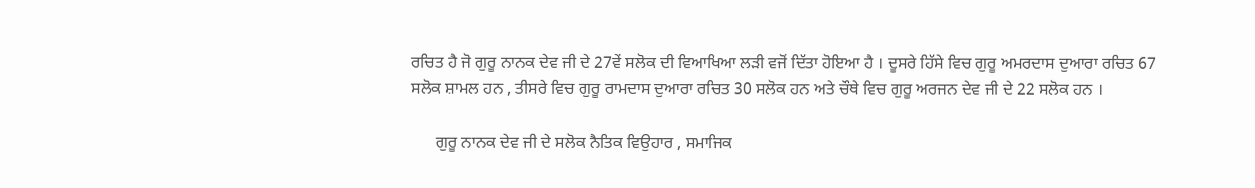ਰਚਿਤ ਹੈ ਜੋ ਗੁਰੂ ਨਾਨਕ ਦੇਵ ਜੀ ਦੇ 27ਵੇਂ ਸਲੋਕ ਦੀ ਵਿਆਖਿਆ ਲੜੀ ਵਜੋਂ ਦਿੱਤਾ ਹੋਇਆ ਹੈ । ਦੂਸਰੇ ਹਿੱਸੇ ਵਿਚ ਗੁਰੂ ਅਮਰਦਾਸ ਦੁਆਰਾ ਰਚਿਤ 67 ਸਲੋਕ ਸ਼ਾਮਲ ਹਨ , ਤੀਸਰੇ ਵਿਚ ਗੁਰੂ ਰਾਮਦਾਸ ਦੁਆਰਾ ਰਚਿਤ 30 ਸਲੋਕ ਹਨ ਅਤੇ ਚੌਥੇ ਵਿਚ ਗੁਰੂ ਅਰਜਨ ਦੇਵ ਜੀ ਦੇ 22 ਸਲੋਕ ਹਨ ।

      ਗੁਰੂ ਨਾਨਕ ਦੇਵ ਜੀ ਦੇ ਸਲੋਕ ਨੈਤਿਕ ਵਿਉਹਾਰ , ਸਮਾਜਿਕ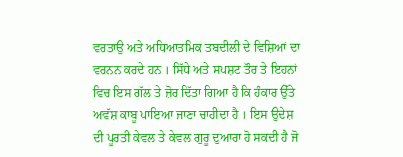ਵਰਤਾਉ ਅਤੇ ਅਧਿਆਤਮਿਕ ਤਬਦੀਲੀ ਦੇ ਵਿਸ਼ਿਆਂ ਦਾ ਵਰਨਨ ਕਰਦੇ ਹਨ । ਸਿੱਧੇ ਅਤੇ ਸਪਸ਼ਟ ਤੌਰ ਤੇ ਇਹਨਾਂ ਵਿਚ ਇਸ ਗੱਲ ਤੇ ਜ਼ੋਰ ਦਿੱਤਾ ਗਿਆ ਹੈ ਕਿ ਹੰਕਾਰ ਉੱਤੇ ਅਵੱਸ਼ ਕਾਬੂ ਪਾਇਆ ਜਾਣਾ ਚਾਹੀਦਾ ਹੈ । ਇਸ ਉਦੇਸ਼ ਦੀ ਪੂਰਤੀ ਕੇਵਲ ਤੇ ਕੇਵਲ ਗੁਰੂ ਦੁਆਰਾ ਹੋ ਸਕਦੀ ਹੈ ਜੋ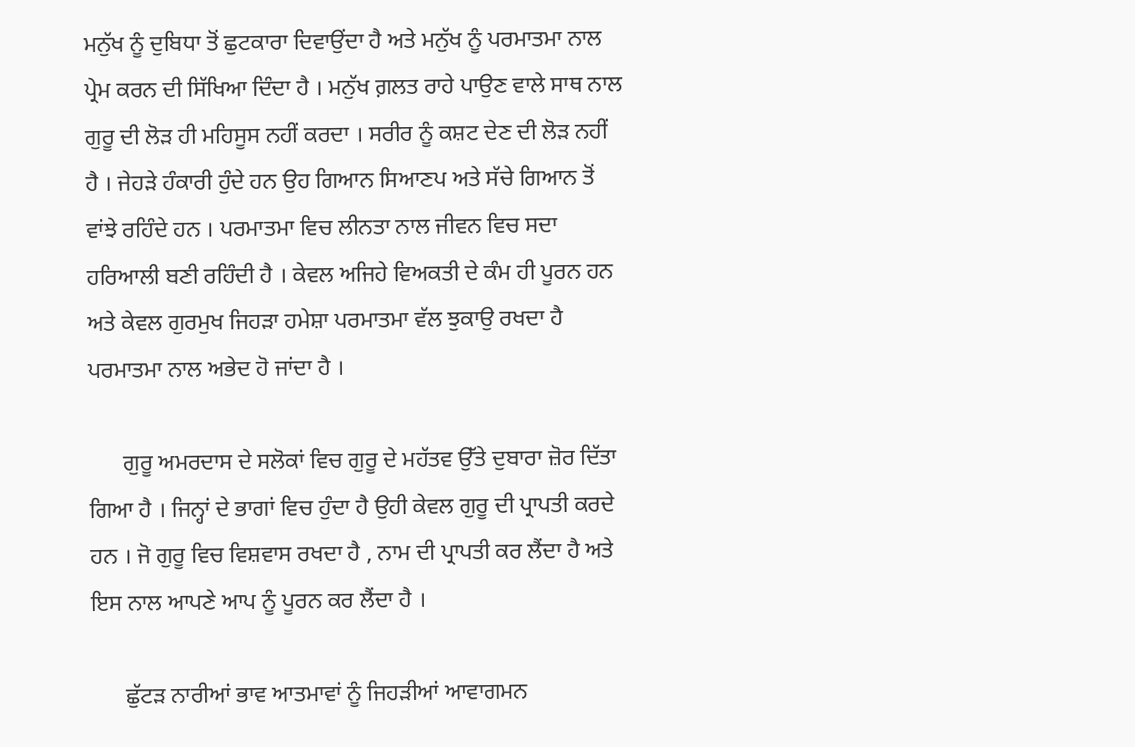ਮਨੁੱਖ ਨੂੰ ਦੁਬਿਧਾ ਤੋਂ ਛੁਟਕਾਰਾ ਦਿਵਾਉਂਦਾ ਹੈ ਅਤੇ ਮਨੁੱਖ ਨੂੰ ਪਰਮਾਤਮਾ ਨਾਲ ਪ੍ਰੇਮ ਕਰਨ ਦੀ ਸਿੱਖਿਆ ਦਿੰਦਾ ਹੈ । ਮਨੁੱਖ ਗ਼ਲਤ ਰਾਹੇ ਪਾਉਣ ਵਾਲੇ ਸਾਥ ਨਾਲ ਗੁਰੂ ਦੀ ਲੋੜ ਹੀ ਮਹਿਸੂਸ ਨਹੀਂ ਕਰਦਾ । ਸਰੀਰ ਨੂੰ ਕਸ਼ਟ ਦੇਣ ਦੀ ਲੋੜ ਨਹੀਂ ਹੈ । ਜੇਹੜੇ ਹੰਕਾਰੀ ਹੁੰਦੇ ਹਨ ਉਹ ਗਿਆਨ ਸਿਆਣਪ ਅਤੇ ਸੱਚੇ ਗਿਆਨ ਤੋਂ ਵਾਂਝੇ ਰਹਿੰਦੇ ਹਨ । ਪਰਮਾਤਮਾ ਵਿਚ ਲੀਨਤਾ ਨਾਲ ਜੀਵਨ ਵਿਚ ਸਦਾ ਹਰਿਆਲੀ ਬਣੀ ਰਹਿੰਦੀ ਹੈ । ਕੇਵਲ ਅਜਿਹੇ ਵਿਅਕਤੀ ਦੇ ਕੰਮ ਹੀ ਪੂਰਨ ਹਨ ਅਤੇ ਕੇਵਲ ਗੁਰਮੁਖ ਜਿਹੜਾ ਹਮੇਸ਼ਾ ਪਰਮਾਤਮਾ ਵੱਲ ਝੁਕਾਉ ਰਖਦਾ ਹੈ ਪਰਮਾਤਮਾ ਨਾਲ ਅਭੇਦ ਹੋ ਜਾਂਦਾ ਹੈ ।

      ਗੁਰੂ ਅਮਰਦਾਸ ਦੇ ਸਲੋਕਾਂ ਵਿਚ ਗੁਰੂ ਦੇ ਮਹੱਤਵ ਉੱਤੇ ਦੁਬਾਰਾ ਜ਼ੋਰ ਦਿੱਤਾ ਗਿਆ ਹੈ । ਜਿਨ੍ਹਾਂ ਦੇ ਭਾਗਾਂ ਵਿਚ ਹੁੰਦਾ ਹੈ ਉਹੀ ਕੇਵਲ ਗੁਰੂ ਦੀ ਪ੍ਰਾਪਤੀ ਕਰਦੇ ਹਨ । ਜੋ ਗੁਰੂ ਵਿਚ ਵਿਸ਼ਵਾਸ ਰਖਦਾ ਹੈ , ਨਾਮ ਦੀ ਪ੍ਰਾਪਤੀ ਕਰ ਲੈਂਦਾ ਹੈ ਅਤੇ ਇਸ ਨਾਲ ਆਪਣੇ ਆਪ ਨੂੰ ਪੂਰਨ ਕਰ ਲੈਂਦਾ ਹੈ ।

      ਛੁੱਟੜ ਨਾਰੀਆਂ ਭਾਵ ਆਤਮਾਵਾਂ ਨੂੰ ਜਿਹੜੀਆਂ ਆਵਾਗਮਨ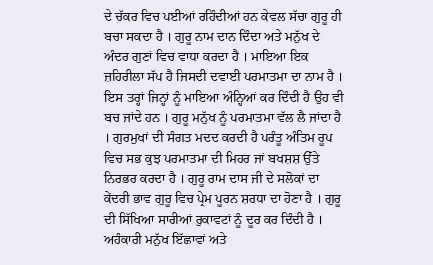ਦੇ ਚੱਕਰ ਵਿਚ ਪਈਆਂ ਰਹਿੰਦੀਆਂ ਹਨ ਕੇਵਲ ਸੱਚਾ ਗੁਰੂ ਹੀ ਬਚਾ ਸਕਦਾ ਹੈ । ਗੁਰੂ ਨਾਮ ਦਾਨ ਦਿੰਦਾ ਅਤੇ ਮਨੁੱਖ ਦੇ ਅੰਦਰ ਗੁਣਾਂ ਵਿਚ ਵਾਧਾ ਕਰਦਾ ਹੈ । ਮਾਇਆ ਇਕ ਜ਼ਹਿਰੀਲਾ ਸੱਪ ਹੈ ਜਿਸਦੀ ਦਵਾਈ ਪਰਮਾਤਮਾ ਦਾ ਨਾਮ ਹੈ । ਇਸ ਤਰ੍ਹਾਂ ਜਿਨ੍ਹਾਂ ਨੂੰ ਮਾਇਆ ਅੰਨ੍ਹਿਆਂ ਕਰ ਦਿੰਦੀ ਹੈ ਉਹ ਵੀ ਬਚ ਜਾਂਦੇ ਹਨ । ਗੁਰੂ ਮਨੁੱਖ ਨੂੰ ਪਰਮਾਤਮਾ ਵੱਲ ਲੈ ਜਾਂਦਾ ਹੈ । ਗੁਰਮੁਖਾਂ ਦੀ ਸੰਗਤ ਮਦਦ ਕਰਦੀ ਹੈ ਪਰੰਤੂ ਅੰਤਿਮ ਰੂਪ ਵਿਚ ਸਭ ਕੁਝ ਪਰਮਾਤਮਾ ਦੀ ਮਿਹਰ ਜਾਂ ਬਖਸ਼ਸ਼ ਉੱਤੇ ਨਿਰਭਰ ਕਰਦਾ ਹੈ । ਗੁਰੂ ਰਾਮ ਦਾਸ ਜੀ ਦੇ ਸਲੋਕਾਂ ਦਾ ਕੇਂਦਰੀ ਭਾਵ ਗੁਰੂ ਵਿਚ ਪ੍ਰੇਮ ਪੂਰਨ ਸ਼ਰਧਾ ਦਾ ਹੋਣਾ ਹੈ । ਗੁਰੂ ਦੀ ਸਿੱਖਿਆ ਸਾਰੀਆਂ ਰੁਕਾਵਟਾਂ ਨੂੰ ਦੂਰ ਕਰ ਦਿੰਦੀ ਹੈ । ਅਹੰਕਾਰੀ ਮਨੁੱਖ ਇੱਛਾਵਾਂ ਅਤੇ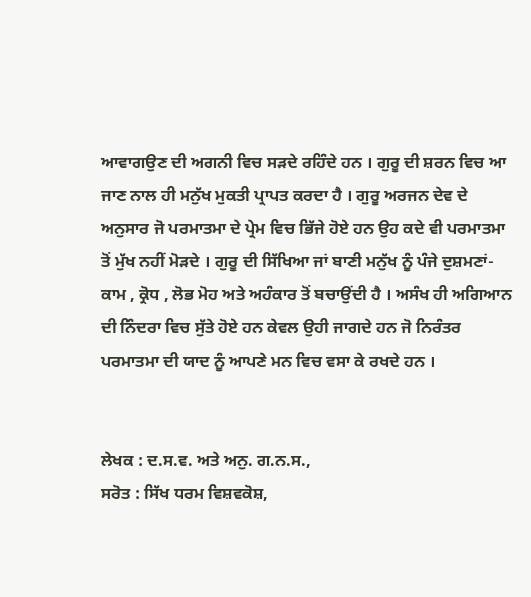ਆਵਾਗਉਣ ਦੀ ਅਗਨੀ ਵਿਚ ਸੜਦੇ ਰਹਿੰਦੇ ਹਨ । ਗੁਰੂ ਦੀ ਸ਼ਰਨ ਵਿਚ ਆ ਜਾਣ ਨਾਲ ਹੀ ਮਨੁੱਖ ਮੁਕਤੀ ਪ੍ਰਾਪਤ ਕਰਦਾ ਹੈ । ਗੁਰੂ ਅਰਜਨ ਦੇਵ ਦੇ ਅਨੁਸਾਰ ਜੋ ਪਰਮਾਤਮਾ ਦੇ ਪ੍ਰੇਮ ਵਿਚ ਭਿੱਜੇ ਹੋਏ ਹਨ ਉਹ ਕਦੇ ਵੀ ਪਰਮਾਤਮਾ ਤੋਂ ਮੁੱਖ ਨਹੀਂ ਮੋੜਦੇ । ਗੁਰੂ ਦੀ ਸਿੱਖਿਆ ਜਾਂ ਬਾਣੀ ਮਨੁੱਖ ਨੂੰ ਪੰਜੇ ਦੁਸ਼ਮਣਾਂ- ਕਾਮ , ਕ੍ਰੋਧ , ਲੋਭ ਮੋਹ ਅਤੇ ਅਹੰਕਾਰ ਤੋਂ ਬਚਾਉਂਦੀ ਹੈ । ਅਸੰਖ ਹੀ ਅਗਿਆਨ ਦੀ ਨਿੰਦਰਾ ਵਿਚ ਸੁੱਤੇ ਹੋਏ ਹਨ ਕੇਵਲ ਉਹੀ ਜਾਗਦੇ ਹਨ ਜੋ ਨਿਰੰਤਰ ਪਰਮਾਤਮਾ ਦੀ ਯਾਦ ਨੂੰ ਆਪਣੇ ਮਨ ਵਿਚ ਵਸਾ ਕੇ ਰਖਦੇ ਹਨ ।


ਲੇਖਕ : ਦ.ਸ.ਵ. ਅਤੇ ਅਨੁ. ਗ.ਨ.ਸ.,
ਸਰੋਤ : ਸਿੱਖ ਧਰਮ ਵਿਸ਼ਵਕੋਸ਼,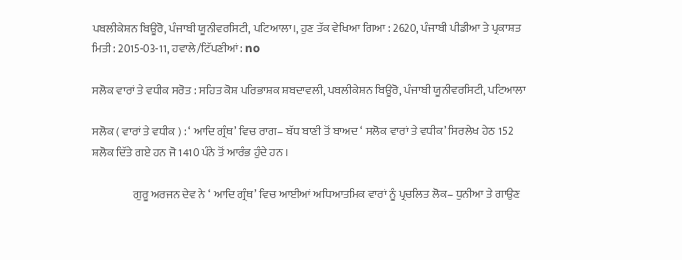ਪਬਲੀਕੇਸ਼ਨ ਬਿਊਰੋ, ਪੰਜਾਬੀ ਯੂਨੀਵਰਸਿਟੀ, ਪਟਿਆਲਾ।, ਹੁਣ ਤੱਕ ਵੇਖਿਆ ਗਿਆ : 2620, ਪੰਜਾਬੀ ਪੀਡੀਆ ਤੇ ਪ੍ਰਕਾਸ਼ਤ ਮਿਤੀ : 2015-03-11, ਹਵਾਲੇ/ਟਿੱਪਣੀਆਂ: no

ਸਲੋਕ ਵਾਰਾਂ ਤੇ ਵਧੀਕ ਸਰੋਤ : ਸਹਿਤ ਕੋਸ਼ ਪਰਿਭਾਸ਼ਕ ਸ਼ਬਦਾਵਲੀ, ਪਬਲੀਕੇਸ਼ਨ ਬਿਊਰੋ, ਪੰਜਾਬੀ ਯੂਨੀਵਰਸਿਟੀ, ਪਟਿਆਲਾ

ਸਲੋਕ ( ਵਾਰਾਂ ਤੇ ਵਧੀਕ ) : ‘ ਆਦਿ ਗ੍ਰੰਥ’ ਵਿਚ ਰਾਗ– ਬੱਧ ਬਾਣੀ ਤੋਂ ਬਾਅਦ ‘ ਸਲੋਕ ਵਾਰਾਂ ਤੇ ਵਧੀਕ’ ਸਿਰਲੇਖ ਹੇਠ 152 ਸ਼ਲੋਕ ਦਿੱਤੇ ਗਏ ਹਨ ਜੋ 1410 ਪੰਨੇ ਤੋਂ ਆਰੰਭ ਹੁੰਦੇ ਹਨ ।

                  ਗੁਰੂ ਅਰਜਨ ਦੇਵ ਨੇ ‘ ਆਦਿ ਗ੍ਰੰਥ’ ਵਿਚ ਆਈਆਂ ਅਧਿਆਤਮਿਕ ਵਾਰਾਂ ਨੂੰ ਪ੍ਰਚਲਿਤ ਲੋਕ– ਧੁਨੀਆ ਤੇ ਗਾਉਣ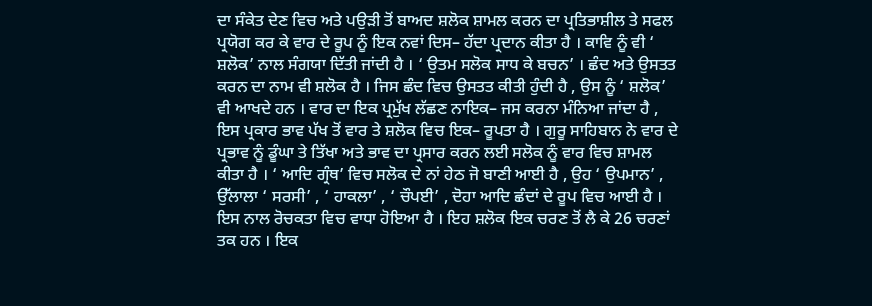ਦਾ ਸੰਕੇਤ ਦੇਣ ਵਿਚ ਅਤੇ ਪਉੜੀ ਤੋਂ ਬਾਅਦ ਸ਼ਲੋਕ ਸ਼ਾਮਲ ਕਰਨ ਦਾ ਪ੍ਰਤਿਭਾਸ਼ੀਲ ਤੇ ਸਫਲ ਪ੍ਰਯੋਗ ਕਰ ਕੇ ਵਾਰ ਦੇ ਰੂਪ ਨੂੰ ਇਕ ਨਵਾਂ ਦਿਸ– ਹੱਦਾ ਪ੍ਰਦਾਨ ਕੀਤਾ ਹੈ । ਕਾਵਿ ਨੂੰ ਵੀ ‘ ਸ਼ਲੋਕ’ ਨਾਲ ਸੰਗਯਾ ਦਿੱਤੀ ਜਾਂਦੀ ਹੈ । ‘ ਉਤਮ ਸਲੋਕ ਸਾਧ ਕੇ ਬਚਨ’ । ਛੰਦ ਅਤੇ ਉਸਤਤ ਕਰਨ ਦਾ ਨਾਮ ਵੀ ਸ਼ਲੋਕ ਹੈ । ਜਿਸ ਛੰਦ ਵਿਚ ਉਸਤਤ ਕੀਤੀ ਹੁੰਦੀ ਹੈ , ਉਸ ਨੂੰ ‘ ਸ਼ਲੋਕ’ ਵੀ ਆਖਦੇ ਹਨ । ਵਾਰ ਦਾ ਇਕ ਪ੍ਰਮੁੱਖ ਲੱਛਣ ਨਾਇਕ– ਜਸ ਕਰਨਾ ਮੰਨਿਆ ਜਾਂਦਾ ਹੈ , ਇਸ ਪ੍ਰਕਾਰ ਭਾਵ ਪੱਖ ਤੋਂ ਵਾਰ ਤੇ ਸ਼ਲੋਕ ਵਿਚ ਇਕ– ਰੂਪਤਾ ਹੈ । ਗੁਰੂ ਸਾਹਿਬਾਨ ਨੇ ਵਾਰ ਦੇ ਪ੍ਰਭਾਵ ਨੂੰ ਡੂੰਘਾ ਤੇ ਤਿੱਖਾ ਅਤੇ ਭਾਵ ਦਾ ਪ੍ਰਸਾਰ ਕਰਨ ਲਈ ਸਲੋਕ ਨੂੰ ਵਾਰ ਵਿਚ ਸ਼ਾਮਲ ਕੀਤਾ ਹੈ । ‘ ਆਦਿ ਗ੍ਰੰਥ’ ਵਿਚ ਸਲੋਕ ਦੇ ਨਾਂ ਹੇਠ ਜੋ ਬਾਣੀ ਆਈ ਹੈ , ਉਹ ‘ ਉਪਮਾਨ’ , ਉੱਲਾਲਾ ‘ ਸਰਸੀ’ , ‘ ਹਾਕਲਾ’ , ‘ ਚੌਪਈ’ , ਦੋਹਾ ਆਦਿ ਛੰਦਾਂ ਦੇ ਰੂਪ ਵਿਚ ਆਈ ਹੈ । ਇਸ ਨਾਲ ਰੋਚਕਤਾ ਵਿਚ ਵਾਧਾ ਹੋਇਆ ਹੈ । ਇਹ ਸ਼ਲੋਕ ਇਕ ਚਰਣ ਤੋਂ ਲੈ ਕੇ 26 ਚਰਣਾਂ ਤਕ ਹਨ । ਇਕ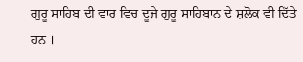ਗੁਰੂ ਸਾਹਿਬ ਦੀ ਵਾਰ ਵਿਚ ਦੂਜੇ ਗੁਰੂ ਸਾਹਿਬਾਨ ਦੇ ਸ਼ਲੋਕ ਵੀ ਦਿੱਤੇ ਹਨ ।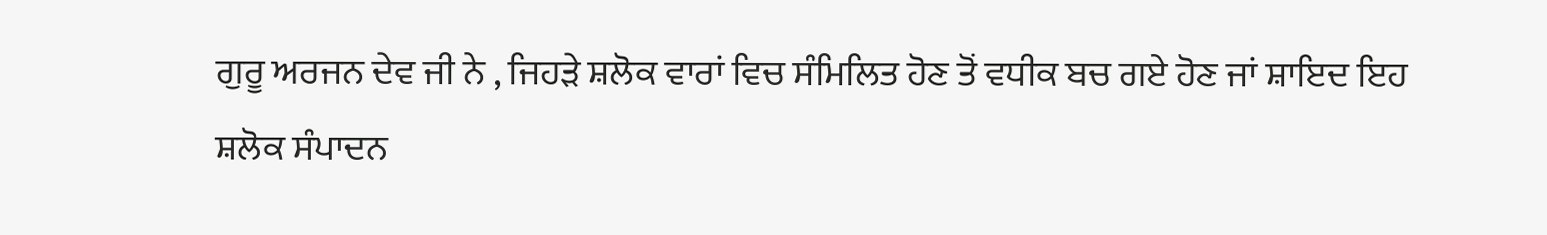ਗੁਰੂ ਅਰਜਨ ਦੇਵ ਜੀ ਨੇ , ਜਿਹੜੇ ਸ਼ਲੋਕ ਵਾਰਾਂ ਵਿਚ ਸੰਮਿਲਿਤ ਹੋਣ ਤੋਂ ਵਧੀਕ ਬਚ ਗਏ ਹੋਣ ਜਾਂ ਸ਼ਾਇਦ ਇਹ ਸ਼ਲੋਕ ਸੰਪਾਦਨ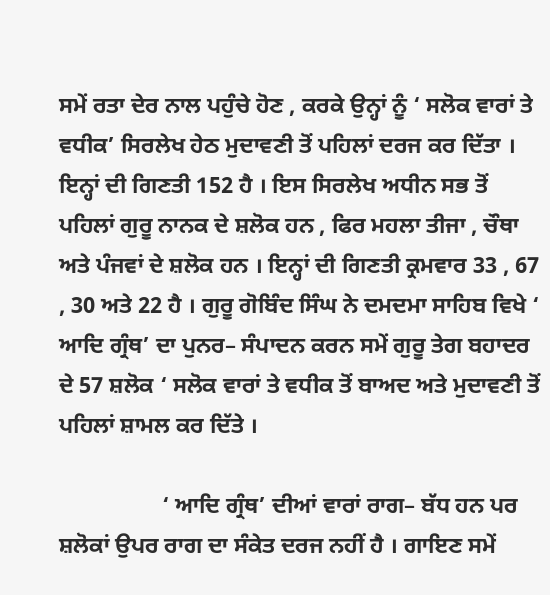ਸਮੇਂ ਰਤਾ ਦੇਰ ਨਾਲ ਪਹੁੰਚੇ ਹੋਣ , ਕਰਕੇ ਉਨ੍ਹਾਂ ਨੂੰ ‘ ਸਲੋਕ ਵਾਰਾਂ ਤੇ ਵਧੀਕ’ ਸਿਰਲੇਖ ਹੇਠ ਮੁਦਾਵਣੀ ਤੋਂ ਪਹਿਲਾਂ ਦਰਜ ਕਰ ਦਿੱਤਾ । ਇਨ੍ਹਾਂ ਦੀ ਗਿਣਤੀ 152 ਹੈ । ਇਸ ਸਿਰਲੇਖ ਅਧੀਨ ਸਭ ਤੋਂ ਪਹਿਲਾਂ ਗੁਰੂ ਨਾਨਕ ਦੇ ਸ਼ਲੋਕ ਹਨ , ਫਿਰ ਮਹਲਾ ਤੀਜਾ , ਚੌਥਾ ਅਤੇ ਪੰਜਵਾਂ ਦੇ ਸ਼ਲੋਕ ਹਨ । ਇਨ੍ਹਾਂ ਦੀ ਗਿਣਤੀ ਕ੍ਰਮਵਾਰ 33 , 67 , 30 ਅਤੇ 22 ਹੈ । ਗੁਰੂ ਗੋਬਿੰਦ ਸਿੰਘ ਨੇ ਦਮਦਮਾ ਸਾਹਿਬ ਵਿਖੇ ‘ ਆਦਿ ਗ੍ਰੰਥ’ ਦਾ ਪੁਨਰ– ਸੰਪਾਦਨ ਕਰਨ ਸਮੇਂ ਗੁਰੂ ਤੇਗ ਬਹਾਦਰ ਦੇ 57 ਸ਼ਲੋਕ ‘ ਸਲੋਕ ਵਾਰਾਂ ਤੇ ਵਧੀਕ ਤੋਂ ਬਾਅਦ ਅਤੇ ਮੁਦਾਵਣੀ ਤੋਂ ਪਹਿਲਾਂ ਸ਼ਾਮਲ ਕਰ ਦਿੱਤੇ ।

                  ‘ ਆਦਿ ਗ੍ਰੰਥ’ ਦੀਆਂ ਵਾਰਾਂ ਰਾਗ– ਬੱਧ ਹਨ ਪਰ ਸ਼ਲੋਕਾਂ ਉਪਰ ਰਾਗ ਦਾ ਸੰਕੇਤ ਦਰਜ ਨਹੀਂ ਹੈ । ਗਾਇਣ ਸਮੇਂ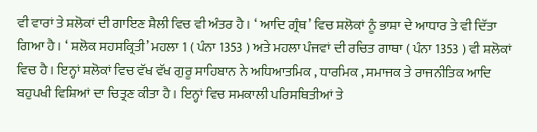ਵੀ ਵਾਰਾਂ ਤੇ ਸ਼ਲੋਕਾਂ ਦੀ ਗਾਇਣ ਸ਼ੈਲੀ ਵਿਚ ਵੀ ਅੰਤਰ ਹੈ । ‘ ਆਦਿ ਗ੍ਰੰਥ’ ਵਿਚ ਸ਼ਲੋਕਾਂ ਨੂੰ ਭਾਸ਼ਾ ਦੇ ਆਧਾਰ ਤੇ ਵੀ ਦਿੱਤਾ ਗਿਆ ਹੈ । ‘ ਸ਼ਲੋਕ ਸਹਸਕ੍ਰਿਤੀ’ ਮਹਲਾ 1 ( ਪੰਨਾ 1353 ) ਅਤੇ ਮਹਲਾ ਪੰਜਵਾਂ ਦੀ ਰਚਿਤ ਗਾਥਾ ( ਪੰਨਾ 1353 ) ਵੀ ਸ਼ਲੋਕਾਂ ਵਿਚ ਹੈ । ਇਨ੍ਹਾਂ ਸ਼ਲੋਕਾਂ ਵਿਚ ਵੱਖ ਵੱਖ ਗੁਰੂ ਸਾਹਿਬਾਨ ਨੇ ਅਧਿਆਤਮਿਕ , ਧਾਰਮਿਕ , ਸਮਾਜਕ ਤੇ ਰਾਜਨੀਤਿਕ ਆਦਿ ਬਹੁਪਖੀ ਵਿਸ਼ਿਆਂ ਦਾ ਚਿਤ੍ਰਣ ਕੀਤਾ ਹੈ । ਇਨ੍ਹਾਂ ਵਿਚ ਸਮਕਾਲੀ ਪਰਿਸਥਿਤੀਆਂ ਤੇ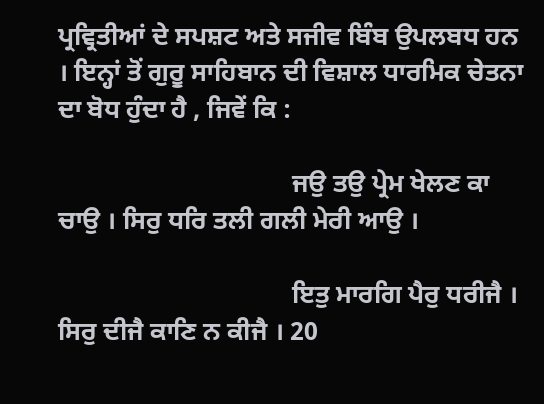ਪ੍ਰਵ੍ਰਿਤੀਆਂ ਦੇ ਸਪਸ਼ਟ ਅਤੇ ਸਜੀਵ ਬਿੰਬ ਉਪਲਬਧ ਹਨ । ਇਨ੍ਹਾਂ ਤੋਂ ਗੁਰੂ ਸਾਹਿਬਾਨ ਦੀ ਵਿਸ਼ਾਲ ਧਾਰਮਿਕ ਚੇਤਨਾ ਦਾ ਬੋਧ ਹੁੰਦਾ ਹੈ , ਜਿਵੇਂ ਕਿ :

                                    ਜਉ ਤਉ ਪ੍ਰੇਮ ਖੇਲਣ ਕਾ ਚਾਉ । ਸਿਰੁ ਧਰਿ ਤਲੀ ਗਲੀ ਮੇਰੀ ਆਉ ।

                                    ਇਤੁ ਮਾਰਗਿ ਪੈਰੁ ਧਰੀਜੈ । ਸਿਰੁ ਦੀਜੈ ਕਾਣਿ ਨ ਕੀਜੈ । 20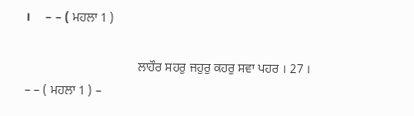।     – – ( ਮਹਲਾ 1 )

                                    ਲਾਹੌਰ ਸਹਰੁ ਜਹੁਰੁ ਕਹਰੁ ਸਵਾ ਪਹਰ । 27 । – – ( ਮਹਲਾ 1 ) –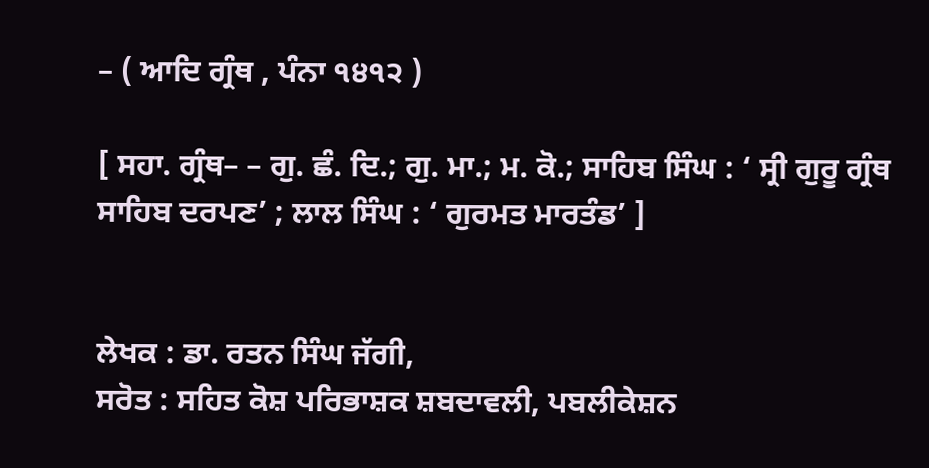– ( ਆਦਿ ਗ੍ਰੰਥ , ਪੰਨਾ ੧੪੧੨ )

[ ਸਹਾ. ਗ੍ਰੰਥ– – ਗੁ. ਛੰ. ਦਿ.; ਗੁ. ਮਾ.; ਮ. ਕੋ.; ਸਾਹਿਬ ਸਿੰਘ : ‘ ਸ੍ਰੀ ਗੁਰੂ ਗ੍ਰੰਥ ਸਾਹਿਬ ਦਰਪਣ’ ; ਲਾਲ ਸਿੰਘ : ‘ ਗੁਰਮਤ ਮਾਰਤੰਡ’ ]


ਲੇਖਕ : ਡਾ. ਰਤਨ ਸਿੰਘ ਜੱਗੀ,
ਸਰੋਤ : ਸਹਿਤ ਕੋਸ਼ ਪਰਿਭਾਸ਼ਕ ਸ਼ਬਦਾਵਲੀ, ਪਬਲੀਕੇਸ਼ਨ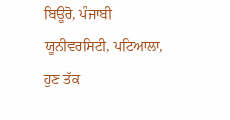ਬਿਊਰੋ, ਪੰਜਾਬੀ ਯੂਨੀਵਰਸਿਟੀ, ਪਟਿਆਲਾ, ਹੁਣ ਤੱਕ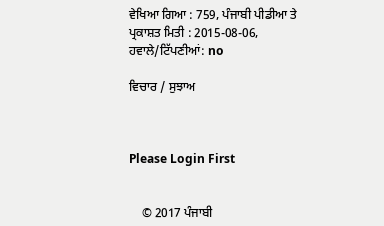ਵੇਖਿਆ ਗਿਆ : 759, ਪੰਜਾਬੀ ਪੀਡੀਆ ਤੇ ਪ੍ਰਕਾਸ਼ਤ ਮਿਤੀ : 2015-08-06, ਹਵਾਲੇ/ਟਿੱਪਣੀਆਂ: no

ਵਿਚਾਰ / ਸੁਝਾਅ



Please Login First


    © 2017 ਪੰਜਾਬੀ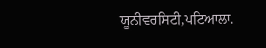ਯੂਨੀਵਰਸਿਟੀ,ਪਟਿਆਲਾ.